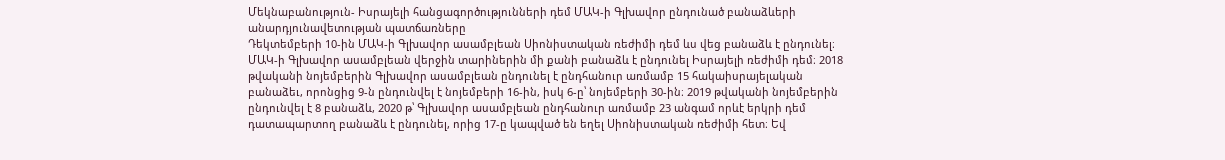Մեկնաբանություն- Իսրայելի հանցագործությունների դեմ ՄԱԿ-ի Գլխավոր ընդունած բանաձևերի անարդյունավետության պատճառները
Դեկտեմբերի 10-ին ՄԱԿ-ի Գլխավոր ասամբլեան Սիոնիստական ռեժիմի դեմ ևս վեց բանաձև է ընդունել։
ՄԱԿ-ի Գլխավոր ասամբլեան վերջին տարիներին մի քանի բանաձև է ընդունել Իսրայելի ռեժիմի դեմ։ 2018 թվականի նոյեմբերին Գլխավոր ասամբլեան ընդունել է ընդհանուր առմամբ 15 հակաիսրայելական բանաձեւ, որոնցից 9-ն ընդունվել է նոյեմբերի 16-ին, իսկ 6-ը՝ նոյեմբերի 30-ին։ 2019 թվականի նոյեմբերին ընդունվել է 8 բանաձև, 2020 թ՝ Գլխավոր ասամբլեան ընդհանուր առմամբ 23 անգամ որևէ երկրի դեմ դատապարտող բանաձև է ընդունել, որից 17-ը կապված են եղել Սիոնիստական ռեժիմի հետ։ Եվ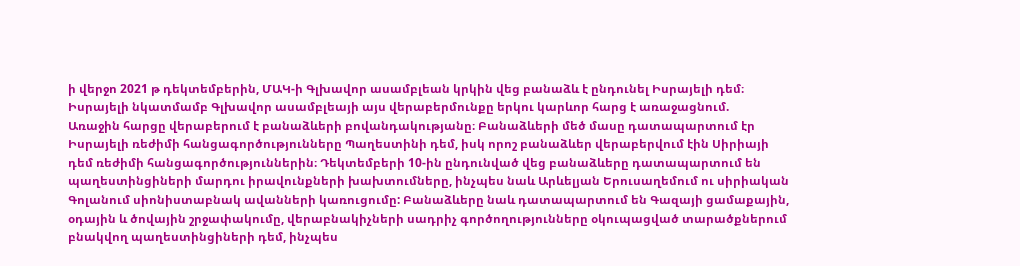ի վերջո 2021 թ դեկտեմբերին, ՄԱԿ-ի Գլխավոր ասամբլեան կրկին վեց բանաձև է ընդունել Իսրայելի դեմ։
Իսրայելի նկատմամբ Գլխավոր ասամբլեայի այս վերաբերմունքը երկու կարևոր հարց է առաջացնում.
Առաջին հարցը վերաբերում է բանաձևերի բովանդակությանը։ Բանաձևերի մեծ մասը դատապարտում էր Իսրայելի ռեժիմի հանցագործությունները Պաղեստինի դեմ, իսկ որոշ բանաձևեր վերաբերվում էին Սիրիայի դեմ ռեժիմի հանցագործություններին։ Դեկտեմբերի 10-ին ընդունված վեց բանաձևերը դատապարտում են պաղեստինցիների մարդու իրավունքների խախտումները, ինչպես նաև Արևելյան Երուսաղեմում ու սիրիական Գոլանում սիոնիստաբնակ ավանների կառուցումը: Բանաձևերը նաև դատապարտում են Գազայի ցամաքային, օդային և ծովային շրջափակումը, վերաբնակիչների սադրիչ գործողությունները օկուպացված տարածքներում բնակվող պաղեստինցիների դեմ, ինչպես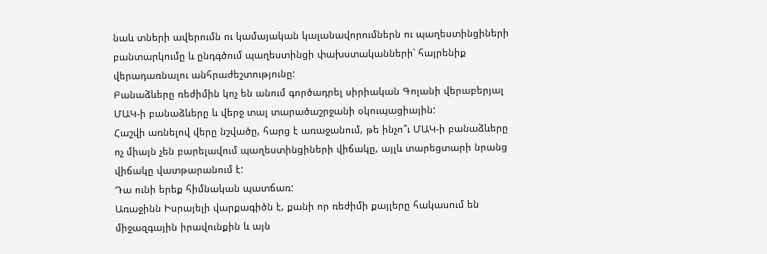նաև տների ավերումն ու կամայական կալանավորումներն ու պաղեստինցիների բանտարկումը և ընդգծում պաղեստինցի փախստականների՝ հայրենիք վերադառնալու անհրաժեշտությունը:
Բանաձևերը ռեժիմին կոչ են անում գործադրել սիրիական Գոլանի վերաբերյալ ՄԱԿ-ի բանաձևերը և վերջ տալ տարածաշրջանի օկուպացիային:
Հաշվի առնելով վերը նշվածը, հարց է առաջանում, թե ինչո՞ւ ՄԱԿ-ի բանաձևերը ոչ միայն չեն բարելավում պաղեստինցիների վիճակը, այլև տարեցտարի նրանց վիճակը վատթարանում է:
Դա ունի երեք հիմնական պատճառ:
Առաջինն Իսրայելի վարքագիծն է, քանի որ ռեժիմի քայլերը հակասում են միջազգային իրավունքին և այն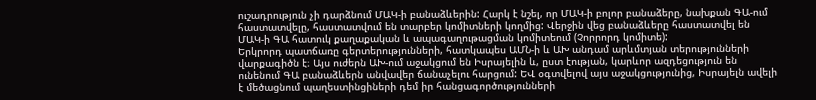ուշադրություն չի դարձնում ՄԱԿ-ի բանաձևերին: Հարկ է նշել, որ ՄԱԿ-ի բոլոր բանաձերը, նախքան ԳԱ-ում հաստատվելը, հաստատվում են տարբեր կոմիտների կողմից: Վերջին վեց բանաձևերը հաստատվել են ՄԱԿ-ի ԳԱ հատուկ քաղաքական և ապագաղութացման կոմիտեում (Չորրորդ կոմիտե):
Երկրորդ պատճառը գերտերությունների, հատկապես ԱՄՆ-ի և ԱԽ անդամ արևմտյան տերությունների վարքագիծն է։ Այս ուժերն ԱԽ-ում աջակցում են Իսրայելին և, ըստ էության, կարևոր ազդեցություն են ունենում ԳԱ բանաձևերն անվավեր ճանաչելու հարցում: ԵՎ օգտվելով այս աջակցությունից, Իսրայելն ավելի է մեծացնում պաղեստինցիների դեմ իր հանցագործությունների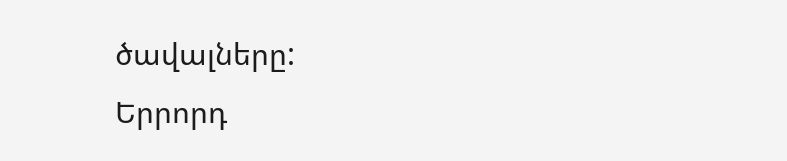ծավալները:
Երրորդ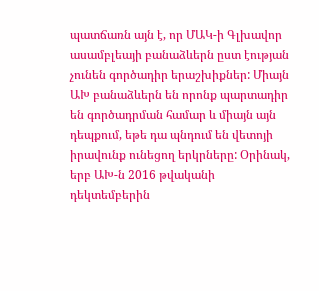պատճառն այն է, որ ՄԱԿ-ի Գլխավոր ասամբլեայի բանաձևերն ըստ էության չունեն գործադիր երաշխիքներ: Միայն ԱԽ բանաձևերն են որոնք պարտադիր են գործադրման համար և միայն այն դեպքում, եթե դա պնդում են վետոյի իրավունք ունեցող երկրները: Օրինակ, երբ ԱԽ-ն 2016 թվականի դեկտեմբերին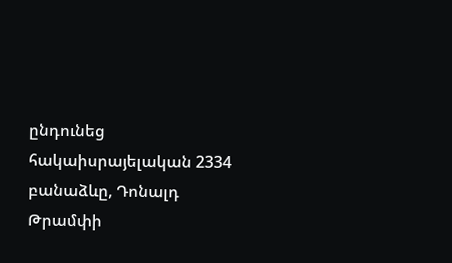ընդունեց հակաիսրայելական 2334 բանաձևը, Դոնալդ Թրամփի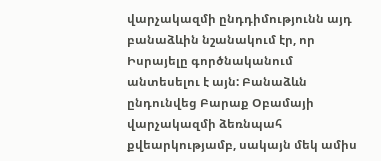վարչակազմի ընդդիմությունն այդ բանաձևին նշանակում էր, որ Իսրայելը գործնականում անտեսելու է այն: Բանաձևն ընդունվեց Բարաք Օբամայի վարչակազմի ձեռնպահ քվեարկությամբ, սակայն մեկ ամիս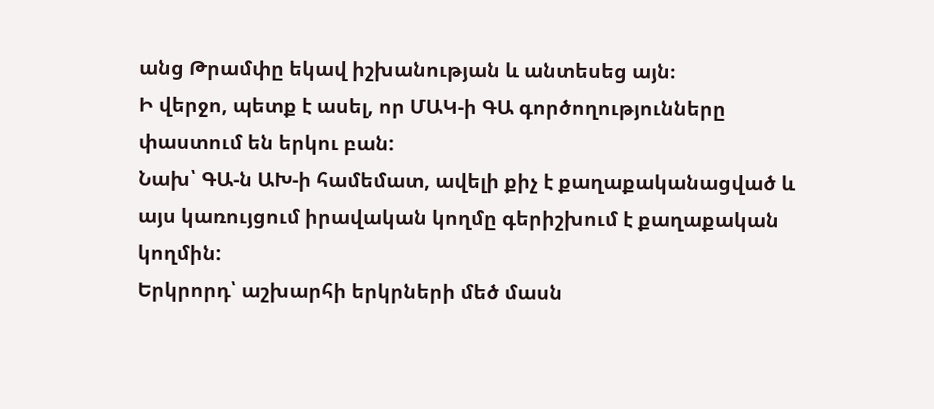անց Թրամփը եկավ իշխանության և անտեսեց այն։
Ի վերջո, պետք է ասել, որ ՄԱԿ-ի ԳԱ գործողությունները փաստում են երկու բան:
Նախ՝ ԳԱ-ն ԱԽ-ի համեմատ, ավելի քիչ է քաղաքականացված և այս կառույցում իրավական կողմը գերիշխում է քաղաքական կողմին:
Երկրորդ՝ աշխարհի երկրների մեծ մասն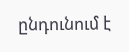ընդունում է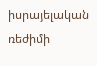իսրայելական ռեժիմի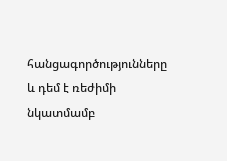հանցագործությունները և դեմ է ռեժիմի նկատմամբ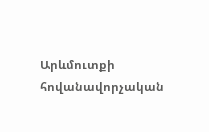Արևմուտքի հովանավորչական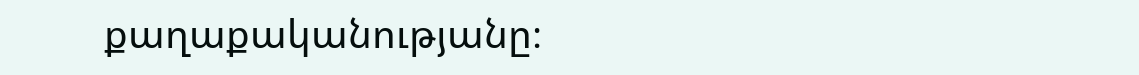քաղաքականությանը։